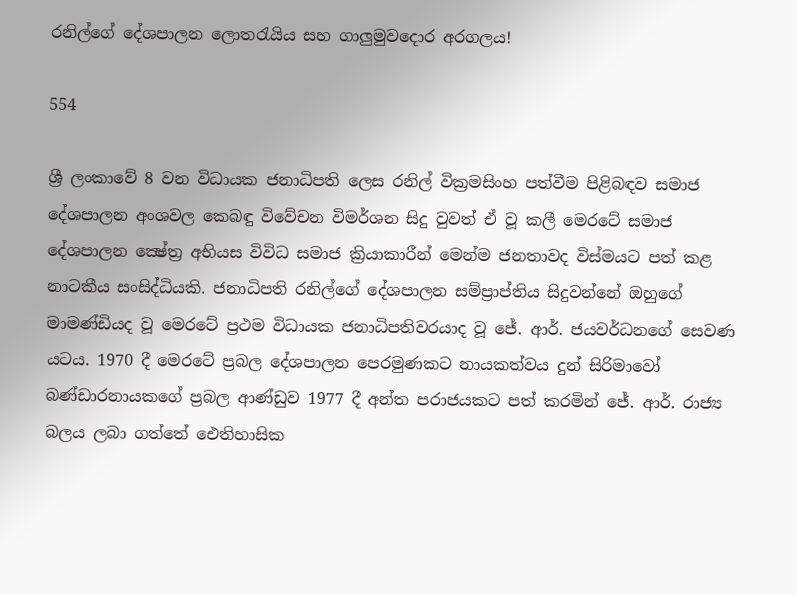රනිල්ගේ දේශපාලන ලොතරැයිය සහ ගාලුමුවදොර අරගලය!

554

ශ්‍රී ලංකාවේ 8 වන විධායක ජනාධිපති ලෙස රනිල් වික්‍රමසිංහ පත්වීම පිළිබඳව සමාජ දේශපාලන අංශවල කෙබඳු විවේචන විමර්ශන සිදු වුවත් ඒ වූ කලී මෙරටේ සමාජ දේශපාලන ක්‍ෂේත්‍ර අභියස විවිධ සමාජ ක්‍රියාකාරීන් මෙන්ම ජනතාවද විස්මයට පත් කළ නාටකීය සංසිද්ධියකි. ජනාධිපති රනිල්ගේ දේශපාලන සම්ප්‍රාප්තිය සිදුවන්නේ ඔහුගේ මාමණ්ඩියද වූ මෙරටේ ප්‍රථම විධායක ජනාධිපතිවරයාද වූ ජේ. ආර්. ජයවර්ධනගේ සෙවණ යටය. 1970 දී මෙරටේ ප්‍රබල දේශපාලන පෙරමුණකට නායකත්වය දුන් සිරිමාවෝ බණ්ඩාරනායකගේ ප්‍රබල ආණ්ඩුව 1977 දී අන්ත පරාජයකට පත් කරමින් ජේ. ආර්. රාජ්‍ය බලය ලබා ගත්තේ ඓතිහාසික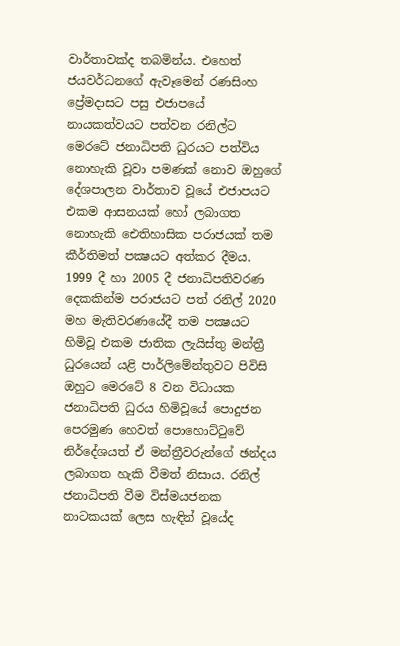වාර්තාවක්ද තබමින්ය. එහෙත් ජයවර්ධනගේ ඇවෑමෙන් රණසිංහ ප්‍රේමදාසට පසු එජාපයේ නායකත්වයට පත්වන රනිල්ට මෙරටේ ජනාධිපති ධුරයට පත්විය නොහැකි වූවා පමණක් නොව ඔහුගේ දේශපාලන වාර්තාව වූයේ එජාපයට එකම ආසනයක් හෝ ලබාගත නොහැකි ඓතිහාසික පරාජයක් තම කීර්තිමත් පක්‍ෂයට අත්කර දීමය. 1999 දී හා 2005 දී ජනාධිපතිවරණ දෙකකින්ම පරාජයට පත් රනිල් 2020 මහ මැතිවරණයේදී තම පක්‍ෂයට හිමිවූ එකම ජාතික ලැයිස්තු මන්ත්‍රී ධුරයෙන් යළි පාර්ලිමේන්තුවට පිවිසි ඔහුට මෙරටේ 8 වන විධායක ජනාධිපති ධුරය හිමිවූයේ පොදුජන පෙරමුණ හෙවත් පොහොට්ටුවේ නිර්දේශයත් ඒ මන්ත්‍රීවරුන්ගේ ඡන්දය ලබාගත හැකි වීමත් නිසාය. රනිල් ජනාධිපති වීම විස්මයජනක නාටකයක් ලෙස හැඳින් වූයේද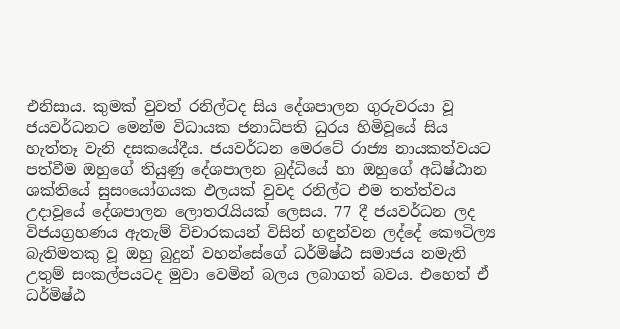එනිසාය. කුමක් වුවත් රනිල්ටද සිය දේශපාලන ගුරුවරයා වූ ජයවර්ධනට මෙන්ම විධායක ජනාධිපති ධුරය හිමිවූයේ සිය හැත්තෑ වැනි දසකයේදීය. ජයවර්ධන මෙරටේ රාජ්‍ය නායකත්වයට පත්වීම ඔහුගේ තියුණු දේශපාලන බුද්ධියේ හා ඔහුගේ අධිෂ්ඨාන ශක්තියේ සුසංයෝගයක ඵලයක් වුවද රනිල්ට එම තත්ත්වය උදාවූයේ දේශපාලන ලොතරැයියක් ලෙසය. 77 දී ජයවර්ධන ලද විජයග්‍රහණය ඇතැම් විචාරකයන් විසින් හඳුන්වන ලද්දේ කෞටිල්‍ය බැතිමතකු වූ ඔහු බුදුන් වහන්සේගේ ධර්මිෂ්ඨ සමාජය නමැති උතුම් සංකල්පයටද මුවා වෙමින් බලය ලබාගත් බවය. එහෙත් ඒ ධර්මිෂ්ඨ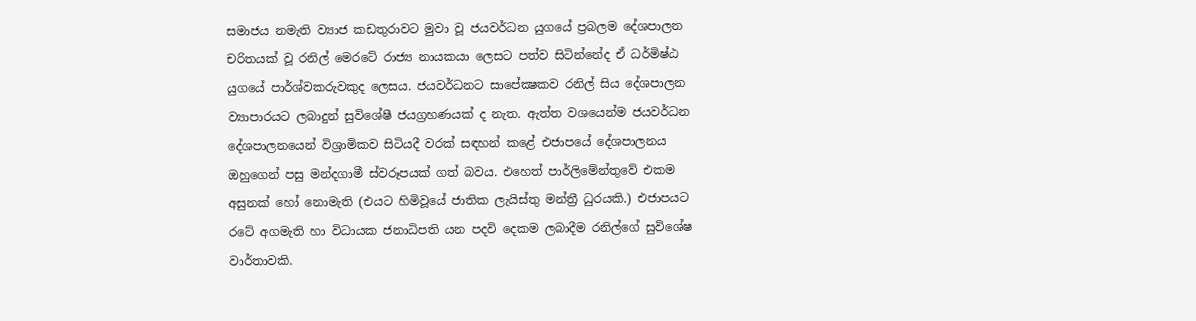සමාජය නමැති ව්‍යාජ කඩතුරාවට මුවා වූ ජයවර්ධන යුගයේ ප්‍රබලම දේශපාලන චරිතයක් වූ රනිල් මෙරටේ රාජ්‍ය නායකයා ලෙසට පත්ව සිටින්නේද ඒ ධර්මිෂ්ඨ යුගයේ පාර්ශ්වකරුවකුද ලෙසය. ජයවර්ධනට සාපේක්‍ෂකව රනිල් සිය දේශපාලන ව්‍යාපාරයට ලබාදුන් සුවිශේෂී ජයග්‍රහණයක් ද නැත. ඇත්ත වශයෙන්ම ජයවර්ධන දේශපාලනයෙන් විශ්‍රාමිකව සිටියදී වරක් සඳහන් කළේ එජාපයේ දේශපාලනය ඔහුගෙන් පසු මන්දගාමී ස්වරූපයක් ගත් බවය. එහෙත් පාර්ලිමේන්තුවේ එකම අසුනක් හෝ නොමැති (එයට හිමිවූයේ ජාතික ලැයිස්තු මන්ත්‍රී ධුරයකි.) එජාපයට රටේ අගමැති හා විධායක ජනාධිපති යන පදවි දෙකම ලබාදීම රනිල්ගේ සුවිශේෂ වාර්තාවකි.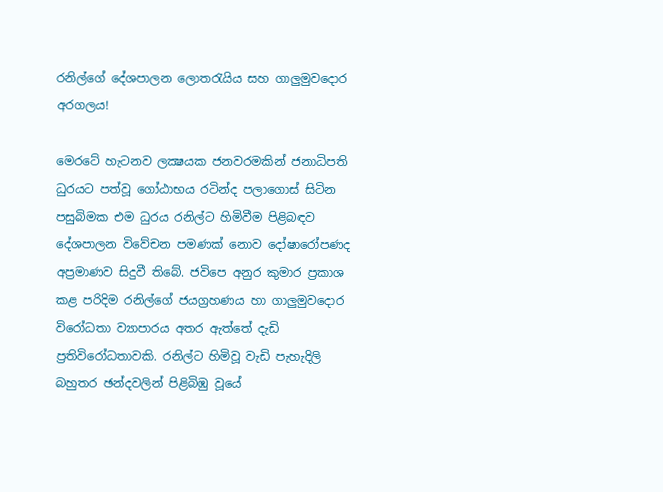රනිල්ගේ දේශපාලන ලොතරැයිය සහ ගාලුමුවදොර අරගලය!

මෙරටේ හැටනව ලක්‍ෂයක ජනවරමකින් ජනාධිපති ධුරයට පත්වූ ගෝඨාභය රටින්ද පලාගොස් සිටින පසුබිමක එම ධුරය රනිල්ට හිමිවීම පිළිබඳව දේශපාලන විවේචන පමණක් නොව දෝෂාරෝපණද අප්‍රමාණව සිදුවී තිබේ. ජවිපෙ අනුර කුමාර ප්‍රකාශ කළ පරිදිම රනිල්ගේ ජයග්‍රහණය හා ගාලුමුවදොර විරෝධතා ව්‍යාපාරය අතර ඇත්තේ දැඩි ප්‍රතිවිරෝධතාවකි. රනිල්ට හිමිවූ වැඩි පැහැදිලි බහුතර ඡන්දවලින් පිළිබිඹු වූයේ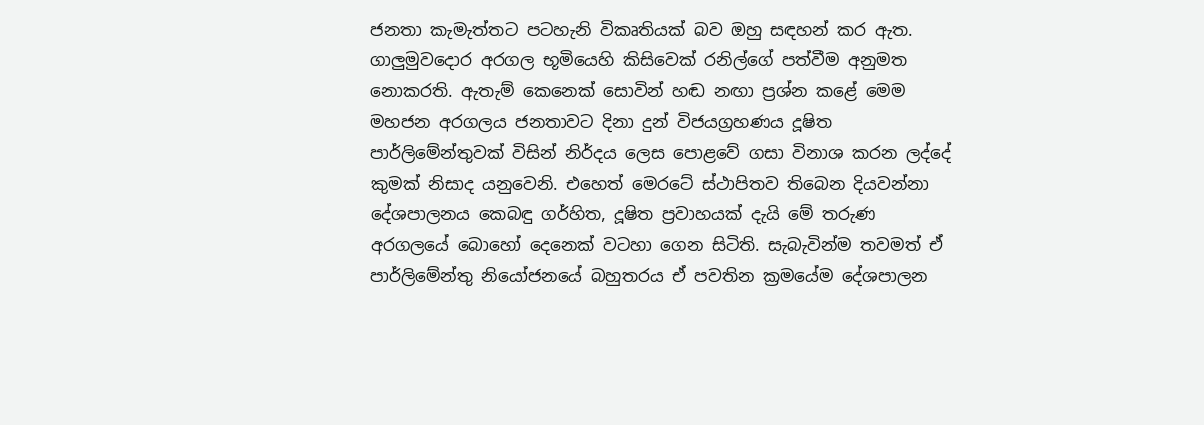ජනතා කැමැත්තට පටහැනි විකෘතියක් බව ඔහු සඳහන් කර ඇත. ගාලුමුවදොර අරගල භූමියෙහි කිසිවෙක් රනිල්ගේ පත්වීම අනුමත නොකරති. ඇතැම් කෙනෙක් සොවින් හඬ නඟා ප්‍රශ්න කළේ මෙම මහජන අරගලය ජනතාවට දිනා දුන් විජයග්‍රහණය දූෂිත පාර්ලිමේන්තුවක් විසින් නිර්දය ලෙස පොළවේ ගසා විනාශ කරන ලද්දේ කුමක් නිසාද යනුවෙනි. එහෙත් මෙරටේ ස්ථාපිතව තිබෙන දියවන්නා දේශපාලනය කෙබඳු ගර්හිත, දූෂිත ප්‍රවාහයක් දැයි මේ තරුණ අරගලයේ බොහෝ දෙනෙක් වටහා ගෙන සිටිති. සැබැවින්ම තවමත් ඒ පාර්ලිමේන්තු නියෝජනයේ බහුතරය ඒ පවතින ක්‍රමයේම දේශපාලන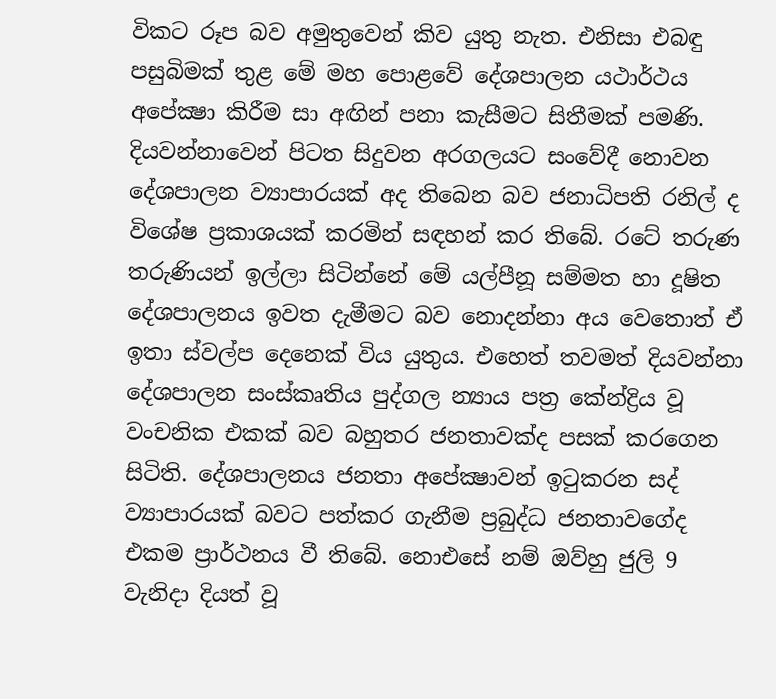විකට රූප බව අමුතුවෙන් කිව යුතු නැත. එනිසා එබඳු පසුබිමක් තුළ මේ මහ පොළවේ දේශපාලන යථාර්ථය අපේක්‍ෂා කිරීම සා අඟින් පනා කැසීමට සිතීමක් පමණි. දියවන්නාවෙන් පිටත සිදුවන අරගලයට සංවේදී නොවන දේශපාලන ව්‍යාපාරයක් අද තිබෙන බව ජනාධිපති රනිල් ද විශේෂ ප්‍රකාශයක් කරමින් සඳහන් කර තිබේ. රටේ තරුණ තරුණියන් ඉල්ලා සිටින්නේ මේ යල්පීනූ සම්මත හා දූෂිත දේශපාලනය ඉවත දැමීමට බව නොදන්නා අය වෙතොත් ඒ ඉතා ස්වල්ප දෙනෙක් විය යුතුය. එහෙත් තවමත් දියවන්නා දේශපාලන සංස්කෘතිය පුද්ගල න්‍යාය පත්‍ර කේන්ද්‍රිය වූ වංචනික එකක් බව බහුතර ජනතාවක්ද පසක් කරගෙන සිටිති. දේශපාලනය ජනතා අපේක්‍ෂාවන් ඉටුකරන සද් ව්‍යාපාරයක් බවට පත්කර ගැනීම ප්‍රබුද්ධ ජනතාවගේද එකම ප්‍රාර්ථනය වී තිබේ. නොඑසේ නම් ඔව්හු ජුලි 9 වැනිදා දියත් වූ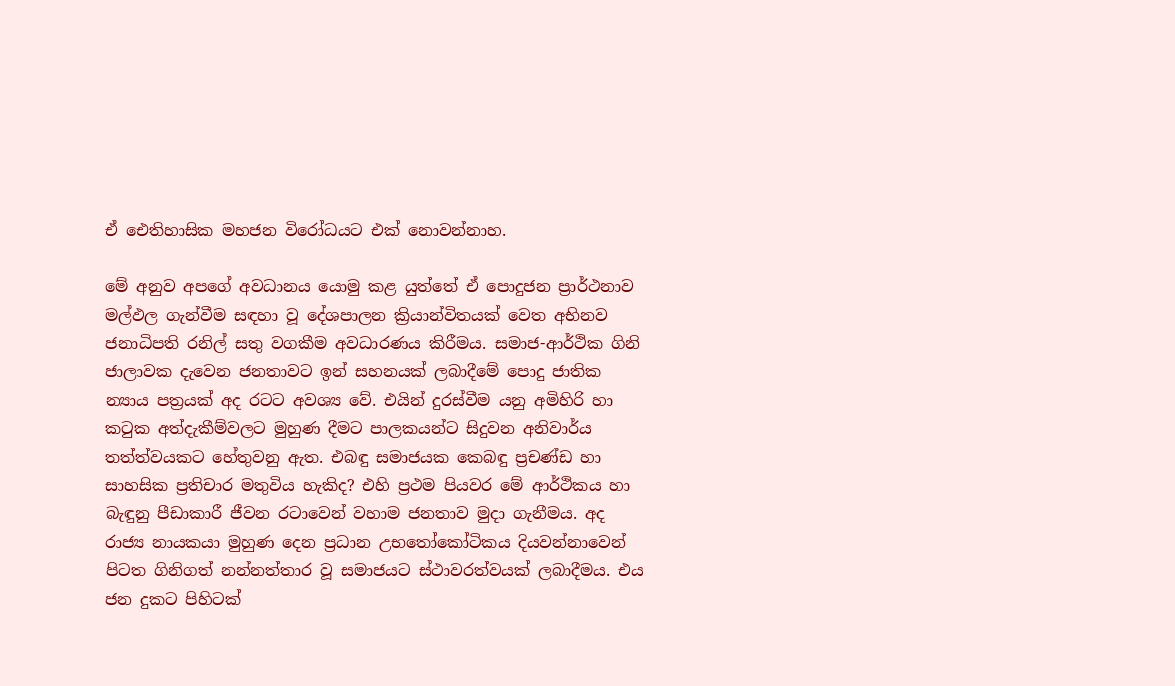ඒ ඓතිහාසික මහජන විරෝධයට එක් නොවන්නාහ.

මේ අනුව අපගේ අවධානය යොමු කළ යුත්තේ ඒ පොදුජන ප්‍රාර්ථනාව මල්ඵල ගැන්වීම සඳහා වූ දේශපාලන ක්‍රියාන්විතයක් වෙත අභිනව ජනාධිපති රනිල් සතු වගකීම අවධාරණය කිරීමය. සමාජ-ආර්ථික ගිනි ජාලාවක දැවෙන ජනතාවට ඉන් සහනයක් ලබාදීමේ පොදු ජාතික න්‍යාය පත්‍රයක් අද රටට අවශ්‍ය වේ. එයින් දුරස්වීම යනු අමිහිරි හා කටුක අත්දැකීම්වලට මුහුණ දීමට පාලකයන්ට සිදුවන අනිවාර්ය තත්ත්වයකට හේතුවනු ඇත. එබඳු සමාජයක කෙබඳු ප්‍රචණ්ඩ හා සාහසික ප්‍රතිචාර මතුවිය හැකිද? එහි ප්‍රථම පියවර මේ ආර්ථිකය හා බැඳුනු පීඩාකාරී ජීවන රටාවෙන් වහාම ජනතාව මුදා ගැනීමය. අද රාජ්‍ය නායකයා මුහුණ දෙන ප්‍රධාන උභතෝකෝටිකය දියවන්නාවෙන් පිටත ගිනිගත් නන්නත්තාර වූ සමාජයට ස්ථාවරත්වයක් ලබාදීමය. එය ජන දුකට පිහිටක්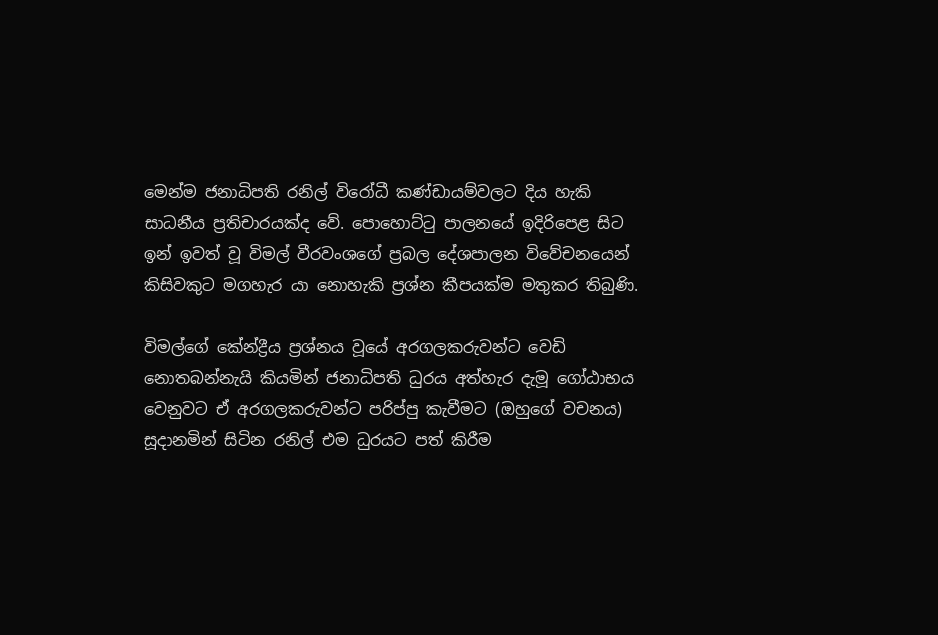මෙන්ම ජනාධිපති රනිල් විරෝධී කණ්ඩායම්වලට දිය හැකි සාධනීය ප්‍රතිචාරයක්ද වේ. පොහොට්ටු පාලනයේ ඉදිරිපෙළ සිට ඉන් ඉවත් වූ විමල් වීරවංශගේ ප්‍රබල දේශපාලන විවේචනයෙන් කිසිවකුට මගහැර යා නොහැකි ප්‍රශ්න කීපයක්ම මතුකර තිබුණි.

විමල්ගේ කේන්ද්‍රීය ප්‍රශ්නය වූයේ අරගලකරුවන්ට වෙඩි නොතබන්නැයි කියමින් ජනාධිපති ධුරය අත්හැර දැමූ ගෝඨාභය වෙනුවට ඒ අරගලකරුවන්ට පරිප්පු කැවීමට (ඔහුගේ වචනය) සූදානමින් සිටින රනිල් එම ධුරයට පත් කිරීම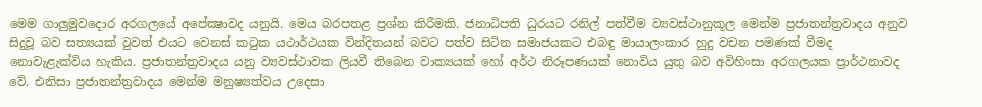මෙම ගාලුමුවදොර අරගලයේ අපේක්‍ෂාවද යනුයි. මෙය බරපතළ ප්‍රශ්න කිරීමකි. ජනාධිපති ධුරයට රනිල් පත්වීම ව්‍යවස්ථානුකූල මෙන්ම ප්‍රජාතන්ත්‍රවාදය අනුව සිදුවූ බව සත්‍යයක් වුවත් එයට වෙනස් කටුක යථාර්ථයක වින්දිතයන් බවට පත්ව සිටින සමාජයකට එබඳු මායාලංකාර හුදු වචන පමණක් වීමද නොවැළැක්විය හැකිය. ප්‍රජාතන්ත්‍රවාදය යනු ව්‍යවස්ථාවක ලියවී තිබෙන වාක්‍යයක් හෝ අර්ථ නිරූපණයක් නොවිය යුතු බව අවිහිංසා අරගලයක ප්‍රාර්ථනාවද වේ. එනිසා ප්‍රජාතන්ත්‍රවාදය මෙන්ම මනුෂ්‍යත්වය උදෙසා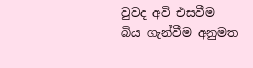වුවද අවි එසවීම බිය ගැන්වීම අනුමත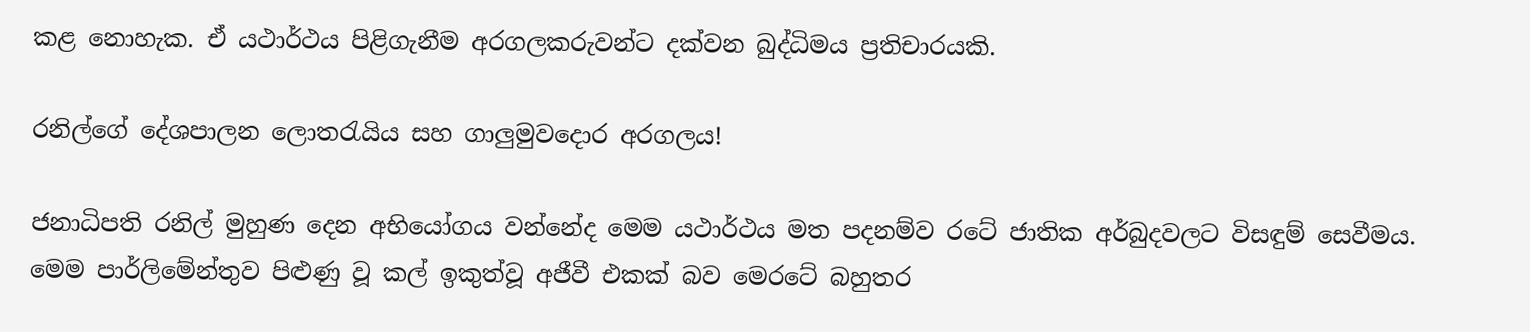කළ නොහැක. ඒ යථාර්ථය පිළිගැනීම අරගලකරුවන්ට දක්වන බුද්ධිමය ප්‍රතිචාරයකි.

රනිල්ගේ දේශපාලන ලොතරැයිය සහ ගාලුමුවදොර අරගලය!

ජනාධිපති රනිල් මුහුණ දෙන අභියෝගය වන්නේද මෙම යථාර්ථය මත පදනම්ව රටේ ජාතික අර්බුදවලට විසඳුම් සෙවීමය. මෙම පාර්ලිමේන්තුව පිළුණු වූ කල් ඉකුත්වූ අජීවී එකක් බව මෙරටේ බහුතර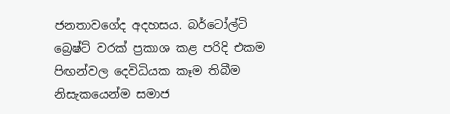ජනතාවගේද අදහසය. බර්ටෝල්ටි බ්‍රෙෂ්ට් වරක් ප්‍රකාශ කළ පරිදි එකම පිඟන්වල දෙවිධියක කෑම තිබීම නිසැකයෙන්ම සමාජ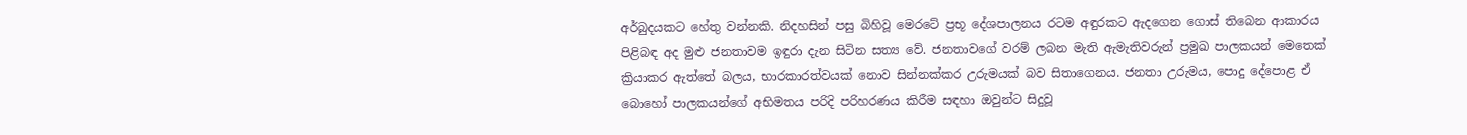අර්බුදයකට හේතු වන්නකි. නිදහසින් පසු බිහිවූ මෙරටේ ප්‍රභූ දේශපාලනය රටම අඳුරකට ඇදගෙන ගොස් තිබෙන ආකාරය පිළිබඳ අද මුළු ජනතාවම ඉඳුරා දැන සිටින සත්‍ය වේ. ජනතාවගේ වරම් ලබන මැති ඇමැතිවරුන් ප්‍රමුඛ පාලකයන් මෙතෙක් ක්‍රියාකර ඇත්තේ බලය, භාරකාරත්වයක් නොව සින්නක්කර උරුමයක් බව සිතාගෙනය. ජනතා උරුමය, පොදු දේපොළ ඒ බොහෝ පාලකයන්ගේ අභිමතය පරිදි පරිහරණය කිරීම සඳහා ඔවුන්ට සිදුවූ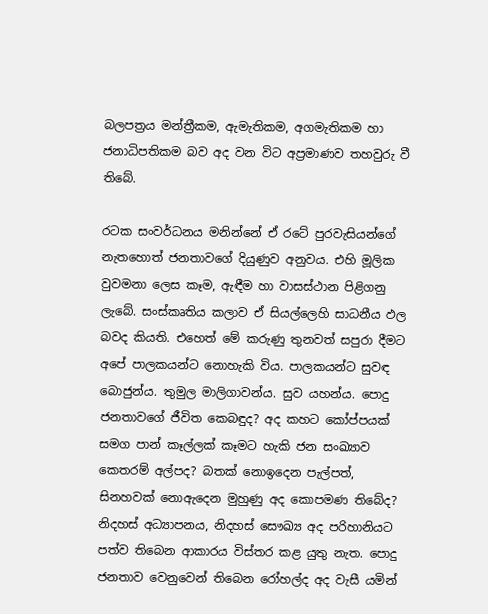බලපත්‍රය මන්ත්‍රීකම, ඇමැතිකම, අගමැතිකම හා ජනාධිපතිකම බව අද වන විට අප්‍රමාණව තහවුරු වී තිබේ.

රටක සංවර්ධනය මනින්නේ ඒ රටේ පුරවැසියන්ගේ නැතහොත් ජනතාවගේ දියුණුව අනුවය. එහි මූලික වුවමනා ලෙස කෑම, ඇඳීම හා වාසස්ථාන පිළිගනු ලැබේ. සංස්කෘතිය කලාව ඒ සියල්ලෙහි සාධනීය ඵල බවද කියති. එහෙත් මේ කරුණු තුනවත් සපුරා දීමට අපේ පාලකයන්ට නොහැකි විය. පාලකයන්ට සුවඳ බොජුන්ය. තුමුල මාලිගාවන්ය. සුව යහන්ය. පොදු ජනතාවගේ ජීවිත කෙබඳුද? අද කහට කෝප්පයක් සමග පාන් කෑල්ලක් කෑමට හැකි ජන සංඛ්‍යාව කෙතරම් අල්පද? බතක් නොඉදෙන පැල්පත්, සිනහවක් නොඇදෙන මුහුණු අද කොපමණ තිබේද? නිදහස් අධ්‍යාපනය, නිදහස් සෞඛ්‍ය අද පරිහානියට පත්ව තිබෙන ආකාරය විස්තර කළ යුතු නැත. පොදු ජනතාව වෙනුවෙන් තිබෙන රෝහල්ද අද වැසී යමින්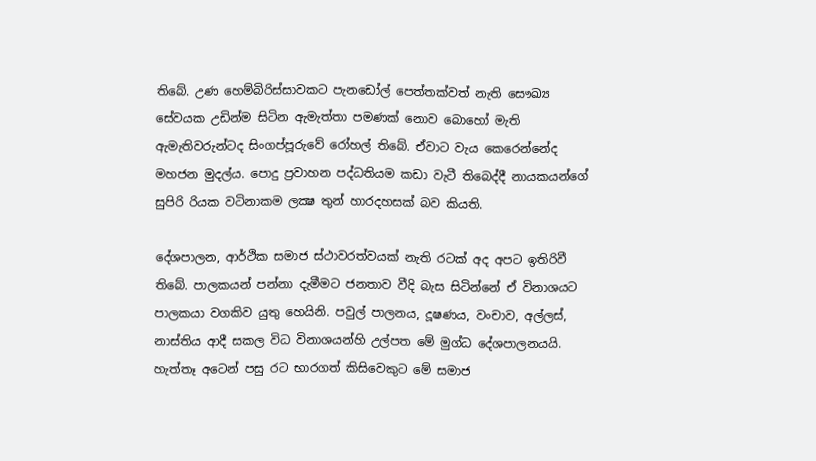තිබේ. උණ හෙම්බිරිස්සාවකට පැනඩෝල් පෙත්තක්වත් නැති සෞඛ්‍ය සේවයක උඩින්ම සිටින ඇමැත්තා පමණක් නොව බොහෝ මැති ඇමැතිවරුන්ටද සිංගප්පූරුවේ රෝහල් තිබේ. ඒවාට වැය කෙරෙන්නේද මහජන මුදල්ය. පොදු ප්‍රවාහන පද්ධතියම කඩා වැටී තිබෙද්දී නායකයන්ගේ සුපිරි රියක වටිනාකම ලක්‍ෂ තුන් හාරදහසක් බව කියති.

දේශපාලන, ආර්ථික සමාජ ස්ථාවරත්වයක් නැති රටක් අද අපට ඉතිරිවී තිබේ. පාලකයන් පන්නා දැමීමට ජනතාව වීදි බැස සිටින්නේ ඒ විනාශයට පාලකයා වගකිව යුතු හෙයිනි. පවුල් පාලනය, දූෂණය, වංචාව, අල්ලස්, නාස්තිය ආදී සකල විධ විනාශයන්හි උල්පත මේ මුග්ධ දේශපාලනයයි. හැත්තෑ අටෙන් පසු රට භාරගත් කිසිවෙකුට මේ සමාජ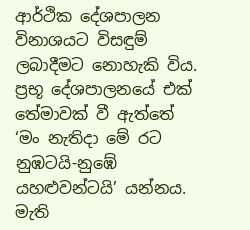ආර්ථික දේශපාලන විනාශයට විසඳුම් ලබාදීමට නොහැකි විය. ප්‍රභූ දේශපාලනයේ එක් තේමාවක් වී ඇත්තේ ‘මං නැතිදා මේ රට නුඹටයි-නුඹේ යහළුවන්ටයි’ යන්නය. මැති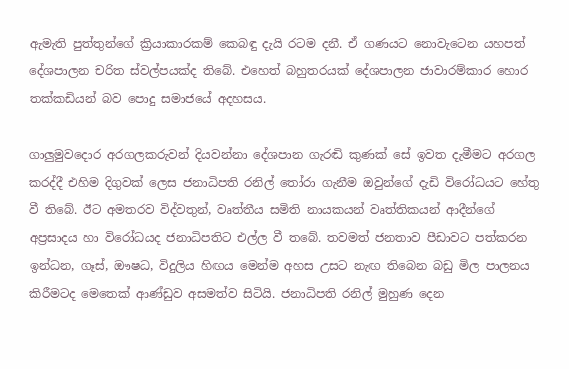ඇමැති පුත්තුන්ගේ ක්‍රියාකාරකම් කෙබඳු දැයි රටම දනී. ඒ ගණයට නොවැටෙන යහපත් දේශපාලන චරිත ස්වල්පයක්ද තිබේ. එහෙත් බහුතරයක් දේශපාලන ජාවාරම්කාර හොර තක්කඩියන් බව පොදු සමාජයේ අදහසය.

ගාලුමුවදොර අරගලකරුවන් දියවන්නා දේශපාන ගැරඬි කුණක් සේ ඉවත දැමීමට අරගල කරද්දී එහිම දිගුවක් ලෙස ජනාධිපති රනිල් තෝරා ගැනීම ඔවුන්ගේ දැඩි විරෝධයට හේතු වී තිබේ. ඊට අමතරව විද්වතුන්, වෘත්තීය සමිති නායකයන් වෘත්තිකයන් ආදීන්ගේ අප්‍රසාදය හා විරෝධයද ජනාධිපතිට එල්ල වී තබේ. තවමත් ජනතාව පීඩාවට පත්කරන ඉන්ධන, ගෑස්, ඖෂධ, විදුලිය හිඟය මෙන්ම අහස උසට නැඟ තිබෙන බඩු මිල පාලනය කිරීමටද මෙතෙක් ආණ්ඩුව අසමත්ව සිටියි. ජනාධිපති රනිල් මුහුණ දෙන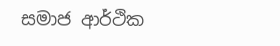සමාජ ආර්ථික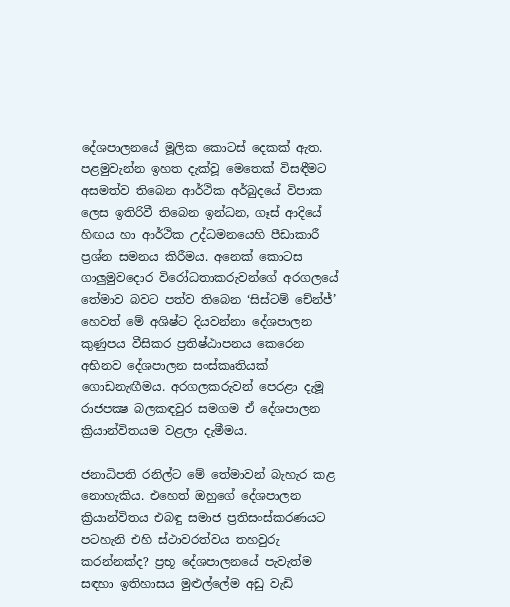දේශපාලනයේ මූලික කොටස් දෙකක් ඇත. පළමුවැන්න ඉහත දැක්වූ මෙතෙක් විසඳීමට අසමත්ව තිබෙන ආර්ථික අර්බුදයේ විපාක ලෙස ඉතිරිවී තිබෙන ඉන්ධන, ගෑස් ආදියේ හිඟය හා ආර්ථික උද්ධමනයෙහි පීඩාකාරී ප්‍රශ්න සමනය කිරීමය. අනෙක් කොටස ගාලුමුවදොර විරෝධතාකරුවන්ගේ අරගලයේ තේමාව බවට පත්ව තිබෙන ‘සිස්ටම් චේන්ජ්’ හෙවත් මේ අශිෂ්ට දියවන්නා දේශපාලන කුණුපය වීසිකර ප්‍රතිෂ්ඨාපනය කෙරෙන අභිනව දේශපාලන සංස්කෘතියක් ගොඩනැඟීමය. අරගලකරුවන් පෙරළා දැමූ රාජපක්‍ෂ බලකඳවුර සමගම ඒ දේශපාලන ක්‍රියාන්විතයම වළලා දැමීමය.

ජනාධිපති රනිල්ට මේ තේමාවන් බැහැර කළ නොහැකිය. එහෙත් ඔහුගේ දේශපාලන ක්‍රියාන්විතය එබඳු සමාජ ප්‍රතිසංස්කරණයට පටහැනි එහි ස්ථාවරත්වය තහවුරු කරන්නක්ද? ප්‍රභූ දේශපාලනයේ පැවැත්ම සඳහා ඉතිහාසය මුළුල්ලේම අඩු වැඩි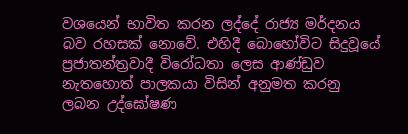වශයෙන් භාවිත කරන ලද්දේ රාජ්‍ය මර්දනය බව රහසක් නොවේ. එහිදී බොහෝවිට සිදුවූයේ ප්‍රජාතන්ත්‍රවාදී විරෝධතා ලෙස ආණ්ඩුව නැතහොත් පාලකයා විසින් අනුමත කරනු ලබන උද්ඝෝෂණ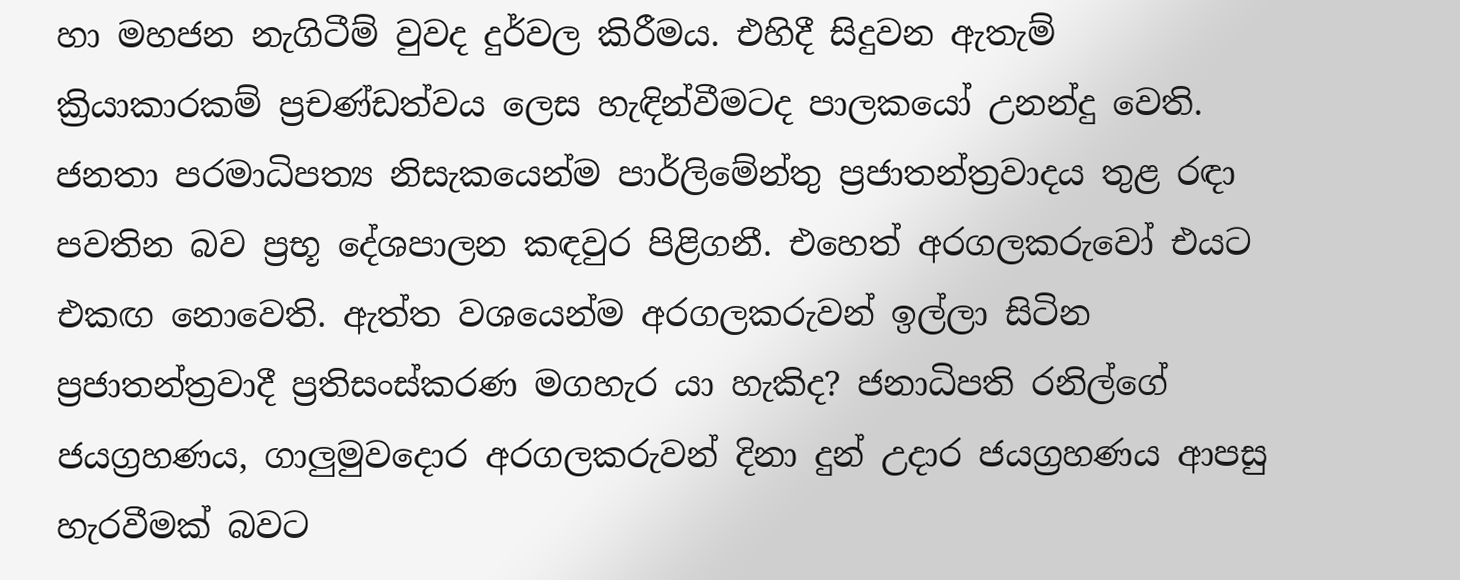හා මහජන නැගිටීම් වුවද දුර්වල කිරීමය. එහිදී සිදුවන ඇතැම් ක්‍රියාකාරකම් ප්‍රචණ්ඩත්වය ලෙස හැඳින්වීමටද පාලකයෝ උනන්දු වෙති. ජනතා පරමාධිපත්‍ය නිසැකයෙන්ම පාර්ලිමේන්තු ප්‍රජාතන්ත්‍රවාදය තුළ රඳා පවතින බව ප්‍රභූ දේශපාලන කඳවුර පිළිගනී. එහෙත් අරගලකරුවෝ එයට එකඟ නොවෙති. ඇත්ත වශයෙන්ම අරගලකරුවන් ඉල්ලා සිටින ප්‍රජාතන්ත්‍රවාදී ප්‍රතිසංස්කරණ මගහැර යා හැකිද? ජනාධිපති රනිල්ගේ ජයග්‍රහණය, ගාලුමුවදොර අරගලකරුවන් දිනා දුන් උදාර ජයග්‍රහණය ආපසු හැරවීමක් බවට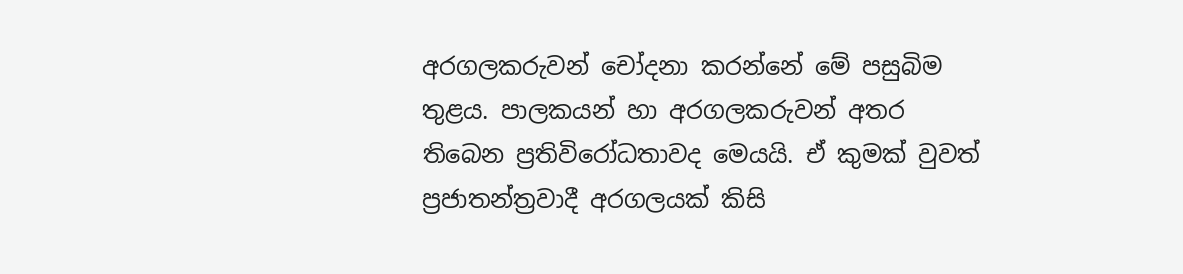අරගලකරුවන් චෝදනා කරන්නේ මේ පසුබිම තුළය. පාලකයන් හා අරගලකරුවන් අතර තිබෙන ප්‍රතිවිරෝධතාවද මෙයයි. ඒ කුමක් වුවත් ප්‍රජාතන්ත්‍රවාදී අරගලයක් කිසි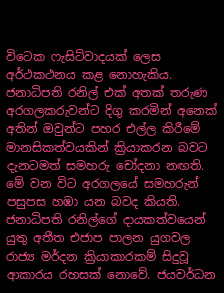විටෙක ෆැසිට්වාදයක් ලෙස අර්ථකථනය කළ නොහැකිය. ජනාධිපති රනිල් එක් අතක් තරුණ අරගලකරුවන්ට දිගු කරමින් අනෙක් අතින් ඔවුන්ට පහර එල්ල කිරීමේ මානසිකත්වයකින් ක්‍රියාකරන බවට දැනටමත් සමහරු චෝදනා නඟති. මේ වන විට අරගලයේ සමහරුන් පසුපස හඹා යන බවද කියති. ජනාධිපති රනිල්ගේ දායකත්වයෙන් යුතු අතීත එජාප පාලන යුගවල රාජ්‍ය මර්දන ක්‍රියාකාරකම් සිදුවූ ආකාරය රහසක් නොවේ. ජයවර්ධන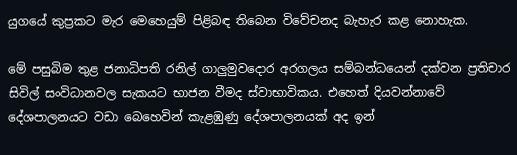යුගයේ කුප්‍රකට මැර මෙහෙයුම් පිළිබඳ තිබෙන විවේචනද බැහැර කළ නොහැක.

මේ පසුබිම තුළ ජනාධිපති රනිල් ගාලුමුවදොර අරගලය සම්බන්ධයෙන් දක්වන ප්‍රතිචාර සිවිල් සංවිධානවල සැකයට භාජන වීමද ස්වාභාවිකය. එහෙත් දියවන්නාවේ දේශපාලනයට වඩා බෙහෙවින් කැළඹුණු දේශපාලනයක් අද ඉන්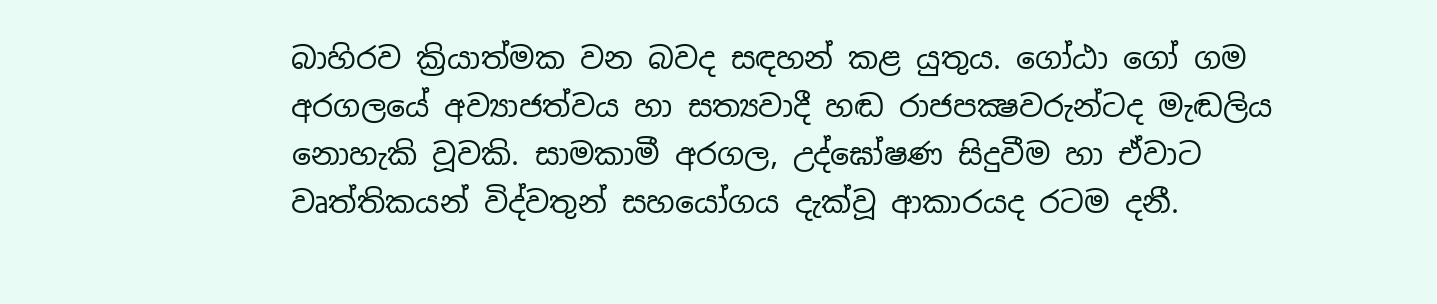බාහිරව ක්‍රියාත්මක වන බවද සඳහන් කළ යුතුය. ගෝඨා ගෝ ගම අරගලයේ අව්‍යාජත්වය හා සත්‍යවාදී හඬ රාජපක්‍ෂවරුන්ටද මැඬලිය නොහැකි වූවකි. සාමකාමී අරගල, උද්ඝෝෂණ සිදුවීම හා ඒවාට වෘත්තිකයන් විද්වතුන් සහයෝගය දැක්වූ ආකාරයද රටම දනී.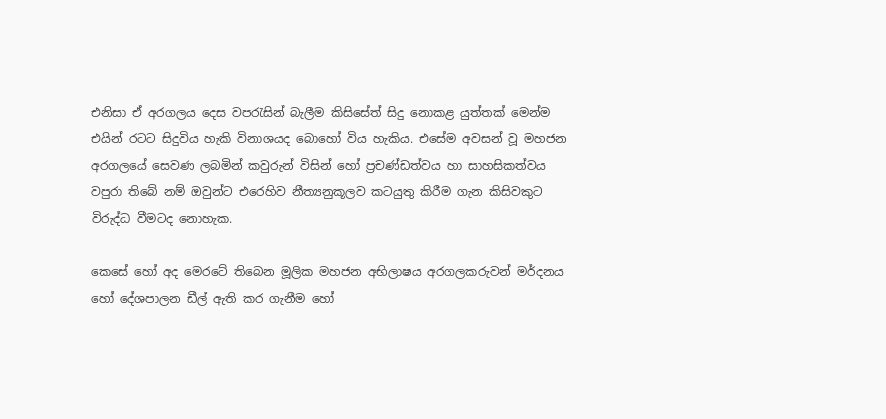එනිසා ඒ අරගලය දෙස වපරැසින් බැලීම කිසිසේත් සිදු නොකළ යුත්තක් මෙන්ම එයින් රටට සිදුවිය හැකි විනාශයද බොහෝ විය හැකිය. එසේම අවසන් වූ මහජන අරගලයේ සෙවණ ලබමින් කවුරුන් විසින් හෝ ප්‍රචණ්ඩත්වය හා සාහසිකත්වය වපුරා තිබේ නම් ඔවුන්ට එරෙහිව නීත්‍යනුකූලව කටයුතු කිරීම ගැන කිසිවකුට විරුද්ධ වීමටද නොහැක.

කෙසේ හෝ අද මෙරටේ තිබෙන මූලික මහජන අභිලාෂය අරගලකරුවන් මර්දනය හෝ දේශපාලන ඩීල් ඇති කර ගැනීම හෝ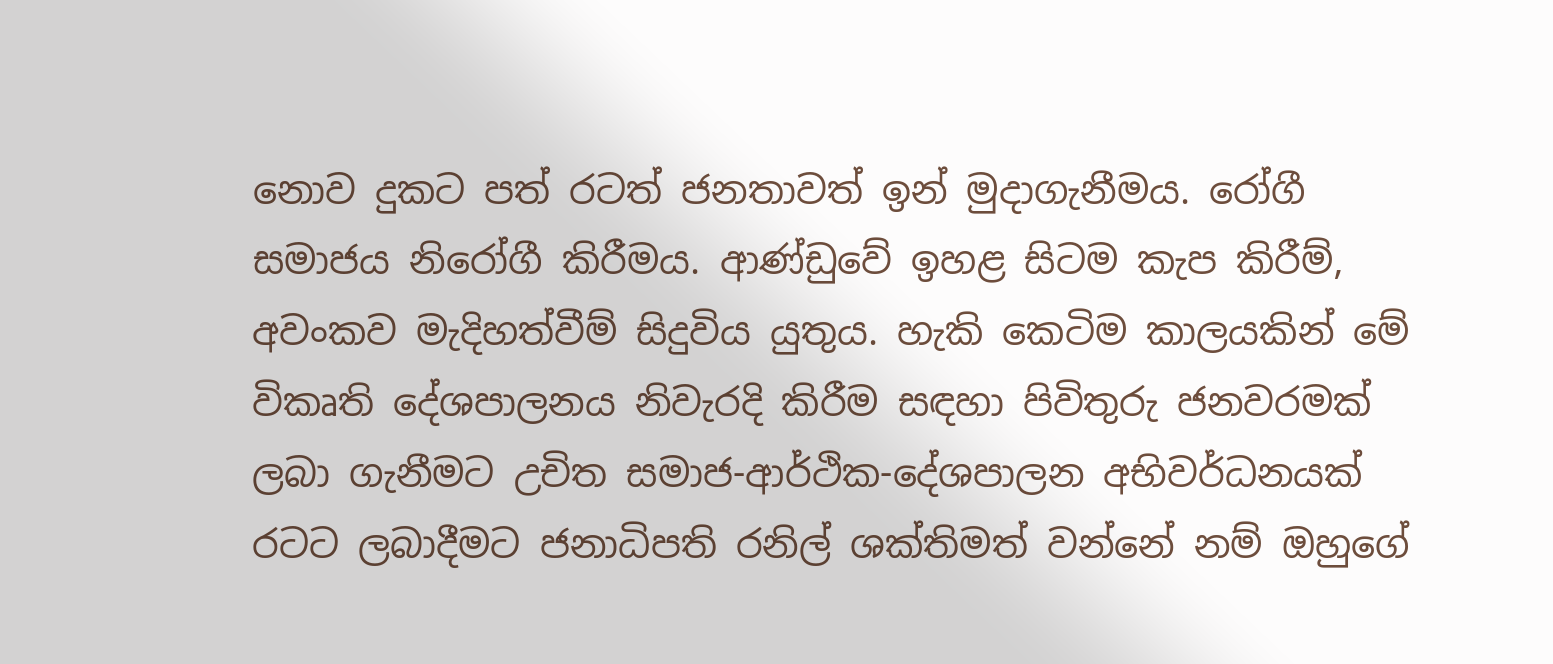නොව දුකට පත් රටත් ජනතාවත් ඉන් මුදාගැනීමය. රෝගී සමාජය නිරෝගී කිරීමය. ආණ්ඩුවේ ඉහළ සිටම කැප කිරීම්, අවංකව මැදිහත්වීම් සිදුවිය යුතුය. හැකි කෙටිම කාලයකින් මේ විකෘති දේශපාලනය නිවැරදි කිරීම සඳහා පිවිතුරු ජනවරමක් ලබා ගැනීමට උචිත සමාජ-ආර්ථික-දේශපාලන අභිවර්ධනයක් රටට ලබාදීමට ජනාධිපති රනිල් ශක්තිමත් වන්නේ නම් ඔහුගේ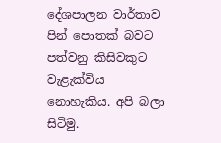දේශපාලන වාර්තාව පින් පොතක් බවට පත්වනු කිසිවකුට වැළැක්විය නොහැකිය. අපි බලා සිටිමු.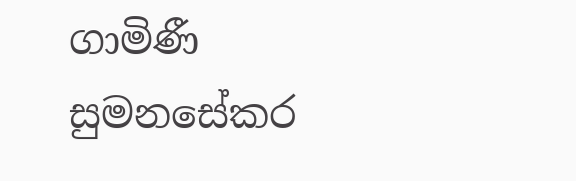ගාමිණී සුමනසේකර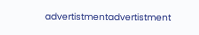advertistmentadvertistment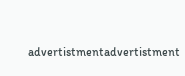advertistmentadvertistment